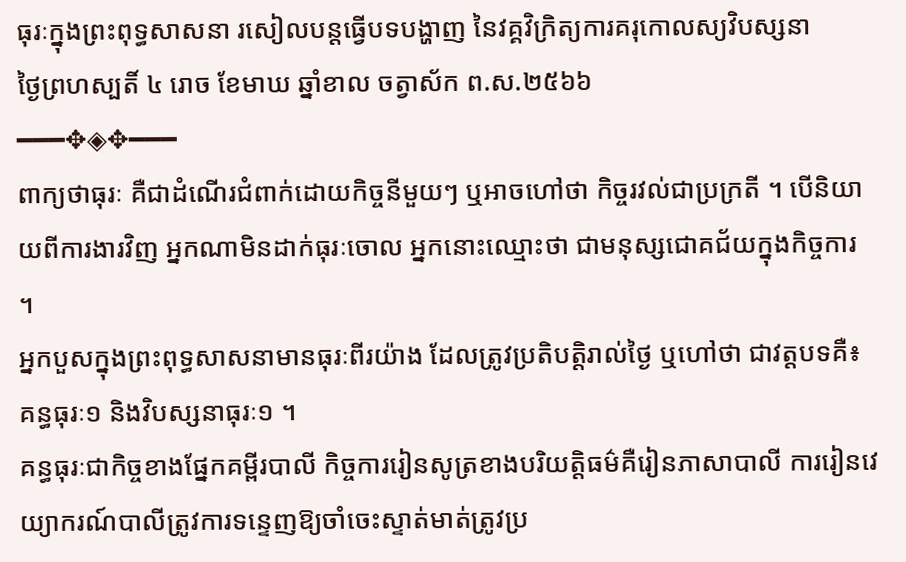ធុរៈក្នុងព្រះពុទ្ធសាសនា រសៀលបន្តធ្វើបទបង្ហាញ នៃវគ្គវិក្រិត្យការគរុកោលស្យវិបស្សនា
ថ្ងៃព្រហស្បតិ៍ ៤ រោច ខែមាឃ ឆ្នាំខាល ចត្វាស័ក ព.ស.២៥៦៦
━━━✥◈✥━━━
ពាក្យថាធុរៈ គឺជាដំណើរជំពាក់ដោយកិច្ចនីមួយៗ ឬអាចហៅថា កិច្ចរវល់ជាប្រក្រតី ។ បើនិយាយពីការងារវិញ អ្នកណាមិនដាក់ធុរៈចោល អ្នកនោះឈ្មោះថា ជាមនុស្សជោគជ័យក្នុងកិច្ចការ ។
អ្នកបួសក្នុងព្រះពុទ្ធសាសនាមានធុរៈពីរយ៉ាង ដែលត្រូវប្រតិបត្តិរាល់ថ្ងៃ ឬហៅថា ជាវត្តបទគឺ៖ គន្ធធុរៈ១ និងវិបស្សនាធុរៈ១ ។
គន្ធធុរៈជាកិច្ចខាងផ្នែកគម្ពីរបាលី កិច្ចការរៀនសូត្រខាងបរិយត្តិធម៌គឺរៀនភាសាបាលី ការរៀនវេយ្យាករណ៍បាលីត្រូវការទន្ទេញឱ្យចាំចេះស្ទាត់មាត់ត្រូវប្រ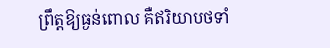ព្រឹត្តឱ្យធ្ងន់ពោល គឺឥរិយាបថទាំ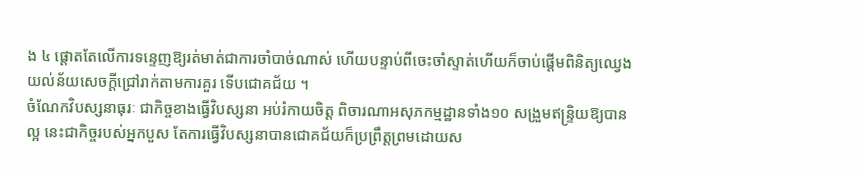ង ៤ ផ្តោតតែលើការទន្ទេញឱ្យរត់មាត់ជាការចាំបាច់ណាស់ ហើយបន្ទាប់ពីចេះចាំស្ទាត់ហើយក៏ចាប់ផ្តើមពិនិត្យឈ្វេងយល់ន័យសេចក្តីជ្រៅរាក់តាមការគួរ ទើបជោគជ័យ ។
ចំណែកវិបស្សនាធុរៈ ជាកិច្ចខាងធ្វើវិបស្សនា អប់រំកាយចិត្ត ពិចារណាអសុភកម្មដ្ឋានទាំង១០ សង្រួមឥន្ទ្រិយឱ្យបានល្អ នេះជាកិច្ចរបស់អ្នកបួស តែការធ្វើវិបស្សនាបានជោគជ័យក៏ប្រព្រឹត្តព្រមដោយស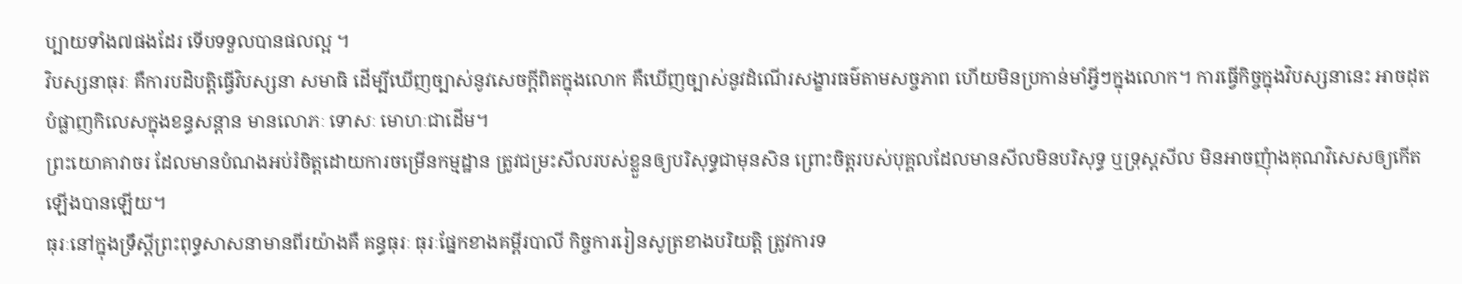ប្បាយទាំង៧ផងដែរ ទើបទទួលបានផលល្អ ។
វិបស្សនាធុរៈ គឺការបដិបត្តិធ្វើវិបស្សនា សមាធិ ដើម្បីឃើញច្បាស់នូវសេចក្តីពិតក្នុងលោក គឺឃើញច្បាស់នូវដំណើរសង្ខារធម៌តាមសច្ចភាព ហើយមិនប្រកាន់មាំអ្វីៗក្នុងលោក។ ការធ្វើកិច្ចក្នុងវិបស្សនានេះ អាចដុតបំផ្លាញកិលេសក្នុងខន្ធសន្តាន មានលោភៈ ទោសៈ មោហៈជាដើម។
ព្រះយោគាវាចរ ដែលមានបំណងអប់រំចិត្តដោយការចម្រើនកម្មដ្ឋាន ត្រូវជម្រះសីលរបស់ខ្លួនឲ្យបរិសុទ្ធជាមុនសិន ព្រោះចិត្តរបស់បុគ្គលដែលមានសីលមិនបរិសុទ្ធ ឬទ្រុស្តសីល មិនអាចញុំាងគុណវិសេសឲ្យកើតឡើងបានឡើយ។
ធុរៈនៅក្នុងទ្រឹស្តីព្រះពុទ្ធសាសនាមានពីរយ៉ាងគឺ គន្ធធុរៈ ធុរៈផ្នែកខាងគម្ពីរបាលី កិច្ចការរៀនសូត្រខាងបរិយត្តិ ត្រូវការទ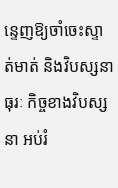ន្ទេញឱ្យចាំចេះស្ទាត់មាត់ និងវិបស្សនាធុរៈ កិច្ចខាងវិបស្សនា អប់រំ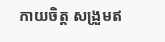កាយចិត្ត សង្រួមឥ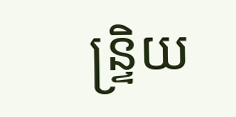ន្ទ្រិយ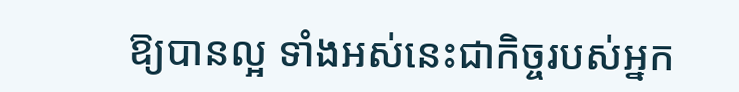ឱ្យបានល្អ ទាំងអស់នេះជាកិច្ចរបស់អ្នក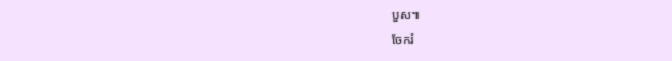បួស៕
ចែករំ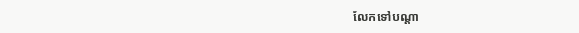លែកទៅបណ្ដា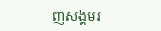ញសង្គមរ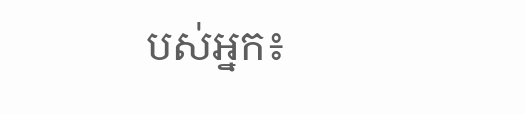បស់អ្នក៖